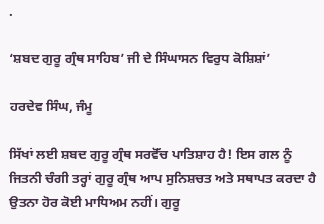.

‘ਸ਼ਬਦ ਗੁਰੂ ਗ੍ਰੰਥ ਸਾਹਿਬ’ ਜੀ ਦੇ ਸਿੰਘਾਸਨ ਵਿਰੁਧ ਕੋਸ਼ਿਸ਼ਾਂ’

ਹਰਦੇਵ ਸਿੰਘ, ਜੰਮੂ

ਸਿੱਖਾਂ ਲਈ ਸ਼ਬਦ ਗੁਰੂ ਗ੍ਰੰਥ ਸਰਵੋੱਚ ਪਾਤਿਸ਼ਾਹ ਹੈ! ਇਸ ਗਲ ਨੂੰ ਜਿਤਨੀ ਚੰਗੀ ਤਰ੍ਹਾਂ ਗੁਰੂ ਗ੍ਰੰਥ ਆਪ ਸੁਨਿਸ਼ਚਤ ਅਤੇ ਸਥਾਪਤ ਕਰਦਾ ਹੈ ਉਤਨਾ ਹੋਰ ਕੋਈ ਮਾਧਿਅਮ ਨਹੀਂ। ਗੁਰੂ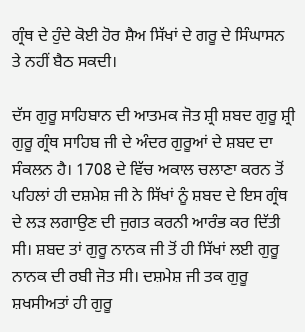ਗ੍ਰੰਥ ਦੇ ਹੁੰਦੇ ਕੋਈ ਹੋਰ ਸ਼ੈਅ ਸਿੱਖਾਂ ਦੇ ਗਰੂ ਦੇ ਸਿੰਘਾਸਨ ਤੇ ਨਹੀਂ ਬੈਠ ਸਕਦੀ।

ਦੱਸ ਗੁਰੂ ਸਾਹਿਬਾਨ ਦੀ ਆਤਮਕ ਜੋਤ ਸ਼੍ਰੀ ਸ਼ਬਦ ਗੁਰੂ ਸ਼੍ਰੀ ਗੁਰੂ ਗ੍ਰੰਥ ਸਾਹਿਬ ਜੀ ਦੇ ਅੰਦਰ ਗੁਰੂਆਂ ਦੇ ਸ਼ਬਦ ਦਾ ਸੰਕਲਨ ਹੈ। 1708 ਦੇ ਵਿੱਚ ਅਕਾਲ ਚਲਾਣਾ ਕਰਨ ਤੋਂ ਪਹਿਲਾਂ ਹੀ ਦਸ਼ਮੇਸ਼ ਜੀ ਨੇ ਸਿੱਖਾਂ ਨੂੰ ਸ਼ਬਦ ਦੇ ਇਸ ਗ੍ਰੰਥ ਦੇ ਲੜ ਲਗਾਉਣ ਦੀ ਜੁਗਤ ਕਰਨੀ ਆਰੰਭ ਕਰ ਦਿੱਤੀ ਸੀ। ਸ਼ਬਦ ਤਾਂ ਗੁਰੂ ਨਾਨਕ ਜੀ ਤੋਂ ਹੀ ਸਿੱਖਾਂ ਲਈ ਗੁਰੂ ਨਾਨਕ ਦੀ ਰਬੀ ਜੋਤ ਸੀ। ਦਸ਼ਮੇਸ਼ ਜੀ ਤਕ ਗੁਰੂ ਸ਼ਖਸੀਅਤਾਂ ਹੀ ਗੁਰੂ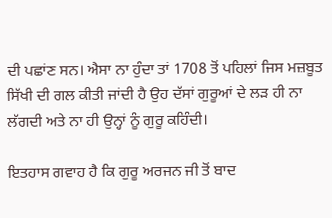ਦੀ ਪਛਾਂਣ ਸਨ। ਐਸਾ ਨਾ ਹੁੰਦਾ ਤਾਂ 1708 ਤੋਂ ਪਹਿਲਾਂ ਜਿਸ ਮਜ਼ਬੂਤ ਸਿੱਖੀ ਦੀ ਗਲ ਕੀਤੀ ਜਾਂਦੀ ਹੈ ਉਹ ਦੱਸਾਂ ਗੁਰੂਆਂ ਦੇ ਲੜ ਹੀ ਨਾ ਲੱਗਦੀ ਅਤੇ ਨਾ ਹੀ ਉਨ੍ਹਾਂ ਨੂੰ ਗੁਰੂ ਕਹਿੰਦੀ।

ਇਤਹਾਸ ਗਵਾਹ ਹੈ ਕਿ ਗੁਰੂ ਅਰਜਨ ਜੀ ਤੋਂ ਬਾਦ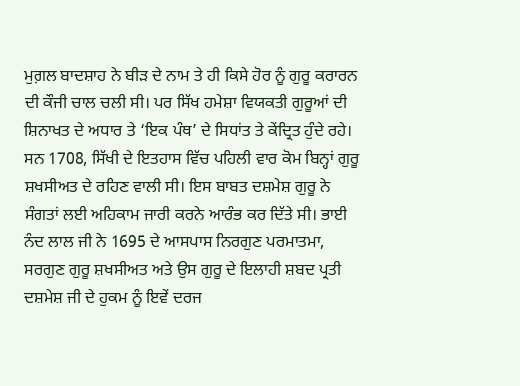ਮੁਗ਼ਲ ਬਾਦਸ਼ਾਹ ਨੇ ਬੀੜ ਦੇ ਨਾਮ ਤੇ ਹੀ ਕਿਸੇ ਹੋਰ ਨੂੰ ਗੁਰੂ ਕਰਾਰਨ ਦੀ ਕੌਜੀ ਚਾਲ ਚਲੀ ਸੀ। ਪਰ ਸਿੱਖ ਹਮੇਸ਼ਾ ਵਿਯਕਤੀ ਗੁਰੂਆਂ ਦੀ ਸ਼ਿਨਾਖਤ ਦੇ ਅਧਾਰ ਤੇ ‘ਇਕ ਪੰਥ’ ਦੇ ਸਿਧਾਂਤ ਤੇ ਕੇਂਦ੍ਰਿਤ ਹੁੰਦੇ ਰਹੇ। ਸਨ 1708, ਸਿੱਖੀ ਦੇ ਇਤਹਾਸ ਵਿੱਚ ਪਹਿਲੀ ਵਾਰ ਕੋਮ ਬਿਨ੍ਹਾਂ ਗੁਰੂ ਸ਼ਖਸੀਅਤ ਦੇ ਰਹਿਣ ਵਾਲੀ ਸੀ। ਇਸ ਬਾਬਤ ਦਸ਼ਮੇਸ਼ ਗੁਰੂ ਨੇ ਸੰਗਤਾਂ ਲਈ ਅਹਿਕਾਮ ਜਾਰੀ ਕਰਨੇ ਆਰੰਭ ਕਰ ਦਿੱਤੇ ਸੀ। ਭਾਈ ਨੰਦ ਲਾਲ ਜੀ ਨੇ 1695 ਦੇ ਆਸਪਾਸ ਨਿਰਗੁਣ ਪਰਮਾਤਮਾ, ਸਰਗੁਣ ਗੁਰੂ ਸ਼ਖਸੀਅਤ ਅਤੇ ਉਸ ਗੁਰੂ ਦੇ ਇਲਾਹੀ ਸ਼ਬਦ ਪ੍ਰਤੀ ਦਸ਼ਮੇਸ਼ ਜੀ ਦੇ ਹੁਕਮ ਨੂੰ ਇਵੇਂ ਦਰਜ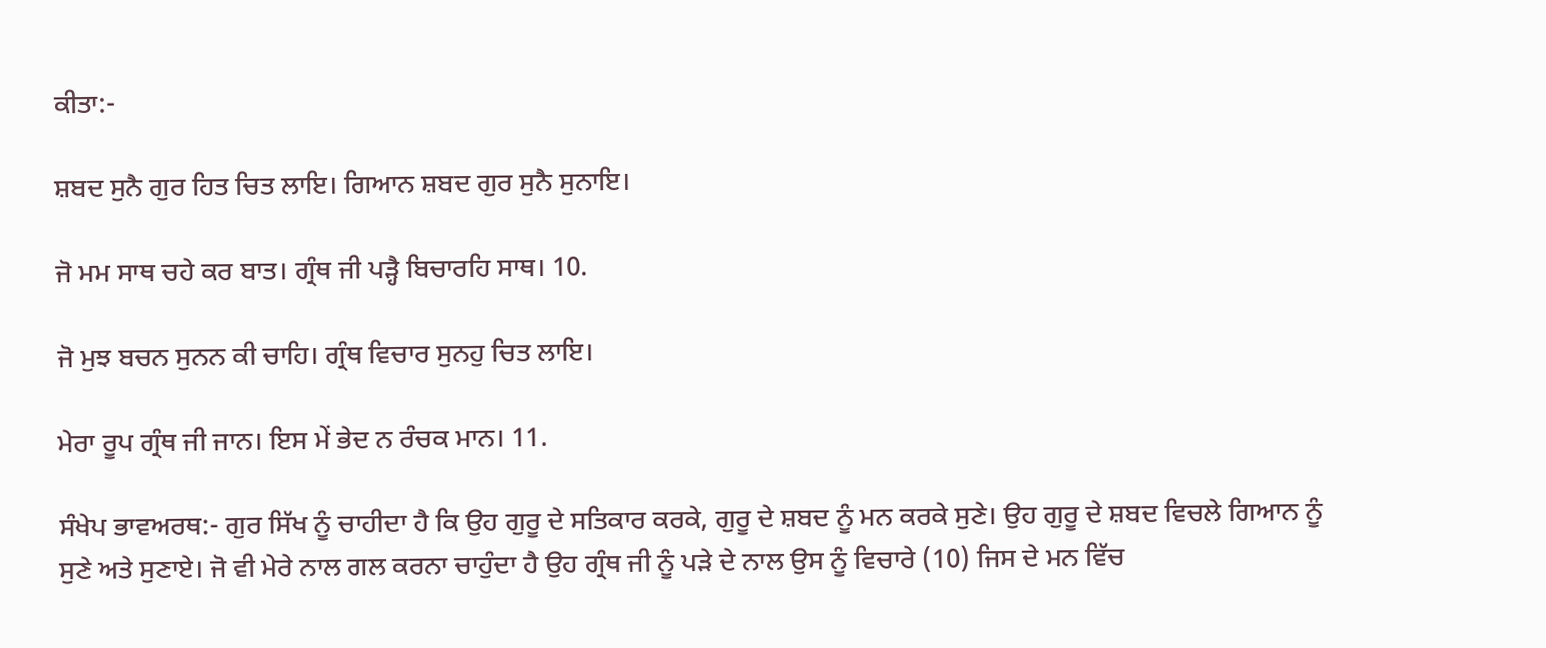ਕੀਤਾ:-

ਸ਼ਬਦ ਸੁਨੈ ਗੁਰ ਹਿਤ ਚਿਤ ਲਾਇ। ਗਿਆਨ ਸ਼ਬਦ ਗੁਰ ਸੁਨੈ ਸੁਨਾਇ।

ਜੋ ਮਮ ਸਾਥ ਚਹੇ ਕਰ ਬਾਤ। ਗ੍ਰੰਥ ਜੀ ਪੜ੍ਹੈ ਬਿਚਾਰਹਿ ਸਾਥ। 10.

ਜੋ ਮੁਝ ਬਚਨ ਸੁਨਨ ਕੀ ਚਾਹਿ। ਗ੍ਰੰਥ ਵਿਚਾਰ ਸੁਨਹੁ ਚਿਤ ਲਾਇ।

ਮੇਰਾ ਰੂਪ ਗ੍ਰੰਥ ਜੀ ਜਾਨ। ਇਸ ਮੇਂ ਭੇਦ ਨ ਰੰਚਕ ਮਾਨ। 11.

ਸੰਖੇਪ ਭਾਵਅਰਥ:- ਗੁਰ ਸਿੱਖ ਨੂੰ ਚਾਹੀਦਾ ਹੈ ਕਿ ਉਹ ਗੁਰੂ ਦੇ ਸਤਿਕਾਰ ਕਰਕੇ, ਗੁਰੂ ਦੇ ਸ਼ਬਦ ਨੂੰ ਮਨ ਕਰਕੇ ਸੁਣੇ। ਉਹ ਗੁਰੂ ਦੇ ਸ਼ਬਦ ਵਿਚਲੇ ਗਿਆਨ ਨੂੰ ਸੁਣੇ ਅਤੇ ਸੁਣਾਏ। ਜੋ ਵੀ ਮੇਰੇ ਨਾਲ ਗਲ ਕਰਨਾ ਚਾਹੁੰਦਾ ਹੈ ਉਹ ਗ੍ਰੰਥ ਜੀ ਨੂੰ ਪੜੇ ਦੇ ਨਾਲ ਉਸ ਨੂੰ ਵਿਚਾਰੇ (10) ਜਿਸ ਦੇ ਮਨ ਵਿੱਚ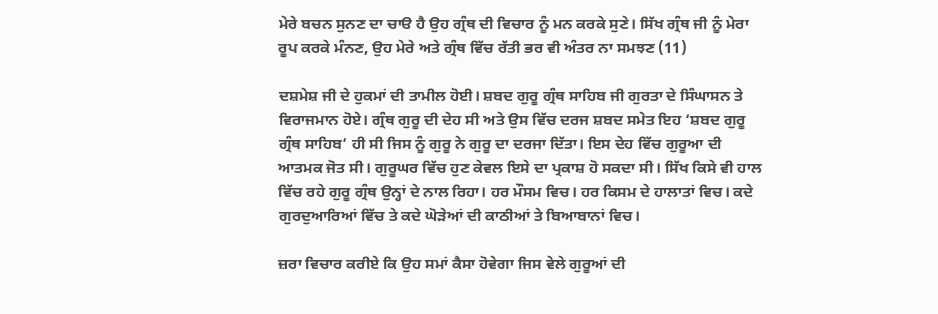ਮੇਰੇ ਬਚਨ ਸੁਨਣ ਦਾ ਚਾੳ ਹੈ ਉਹ ਗ੍ਰੰਥ ਦੀ ਵਿਚਾਰ ਨੂੰ ਮਨ ਕਰਕੇ ਸੁਣੇ। ਸਿੱਖ ਗ੍ਰੰਥ ਜੀ ਨੂੰ ਮੇਰਾ ਰੂਪ ਕਰਕੇ ਮੰਨਣ, ਉਹ ਮੇਰੇ ਅਤੇ ਗ੍ਰੰਥ ਵਿੱਚ ਰੱਤੀ ਭਰ ਵੀ ਅੰਤਰ ਨਾ ਸਮਝਣ (11)

ਦਸ਼ਮੇਸ਼ ਜੀ ਦੇ ਹੁਕਮਾਂ ਦੀ ਤਾਮੀਲ ਹੋਈ। ਸ਼ਬਦ ਗੁਰੂ ਗ੍ਰੰਥ ਸਾਹਿਬ ਜੀ ਗੁਰਤਾ ਦੇ ਸਿੰਘਾਸਨ ਤੇ ਵਿਰਾਜਮਾਨ ਹੋਏ। ਗ੍ਰੰਥ ਗੁਰੂ ਦੀ ਦੇਹ ਸੀ ਅਤੇ ਉਸ ਵਿੱਚ ਦਰਜ ਸ਼ਬਦ ਸਮੇਤ ਇਹ ‘ਸ਼ਬਦ ਗੁਰੂ ਗ੍ਰੰਥ ਸਾਹਿਬ’ ਹੀ ਸੀ ਜਿਸ ਨੂੰ ਗੁਰੂ ਨੇ ਗੁਰੂ ਦਾ ਦਰਜਾ ਦਿੱਤਾ। ਇਸ ਦੇਹ ਵਿੱਚ ਗੁਰੂਆ ਦੀ ਆਤਮਕ ਜੋਤ ਸੀ। ਗੁਰੂਘਰ ਵਿੱਚ ਹੁਣ ਕੇਵਲ ਇਸੇ ਦਾ ਪ੍ਰਕਾਸ਼ ਹੋ ਸਕਦਾ ਸੀ। ਸਿੱਖ ਕਿਸੇ ਵੀ ਹਾਲ ਵਿੱਚ ਰਹੇ ਗੁਰੂ ਗ੍ਰੰਥ ਉਨ੍ਹਾਂ ਦੇ ਨਾਲ ਰਿਹਾ। ਹਰ ਮੌਸਮ ਵਿਚ। ਹਰ ਕਿਸਮ ਦੇ ਹਾਲਾਤਾਂ ਵਿਚ। ਕਦੇ ਗੁਰਦੁਆਰਿਆਂ ਵਿੱਚ ਤੇ ਕਦੇ ਘੋੜੇਆਂ ਦੀ ਕਾਠੀਆਂ ਤੇ ਬਿਆਬਾਨਾਂ ਵਿਚ।

ਜ਼ਰਾ ਵਿਚਾਰ ਕਰੀਏ ਕਿ ਉਹ ਸਮਾਂ ਕੈਸਾ ਹੋਵੇਗਾ ਜਿਸ ਵੇਲੇ ਗੁਰੂਆਂ ਦੀ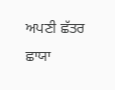ਅਪਣੀ ਛੱਤਰ ਛਾਯਾ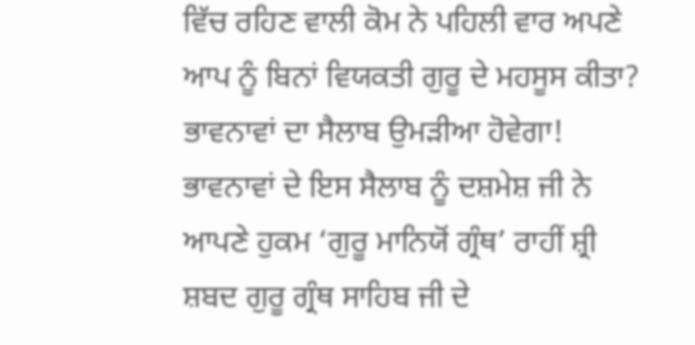ਵਿੱਚ ਰਹਿਣ ਵਾਲੀ ਕੋਮ ਨੇ ਪਹਿਲੀ ਵਾਰ ਅਪਣੇ ਆਪ ਨੂੰ ਬਿਨਾਂ ਵਿਯਕਤੀ ਗੁਰੂ ਦੇ ਮਹਸੂਸ ਕੀਤਾ? ਭਾਵਨਾਵਾਂ ਦਾ ਸੈਲਾਬ ਉਮੜੀਆ ਹੋਵੇਗਾ! ਭਾਵਨਾਵਾਂ ਦੇ ਇਸ ਸੈਲਾਬ ਨੂੰ ਦਸ਼ਮੇਸ਼ ਜੀ ਨੇ ਆਪਣੇ ਹੁਕਮ ‘ਗੁਰੂ ਮਾਨਿਯੋਂ ਗ੍ਰੰਥ’ ਰਾਹੀਂ ਸ਼੍ਰੀ ਸ਼ਬਦ ਗੁਰੂ ਗ੍ਰੰਥ ਸਾਹਿਬ ਜੀ ਦੇ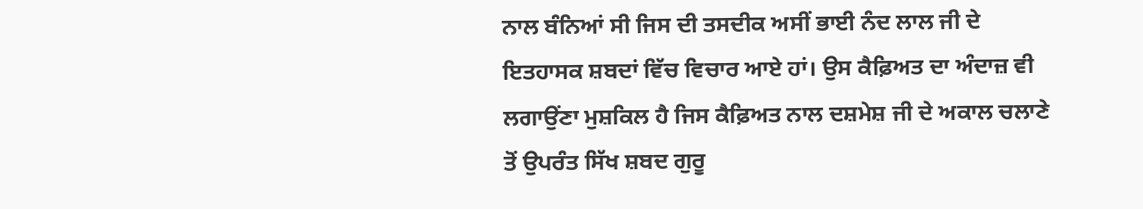ਨਾਲ ਬੰਨਿਆਂ ਸੀ ਜਿਸ ਦੀ ਤਸਦੀਕ ਅਸੀਂ ਭਾਈ ਨੰਦ ਲਾਲ ਜੀ ਦੇ ਇਤਹਾਸਕ ਸ਼ਬਦਾਂ ਵਿੱਚ ਵਿਚਾਰ ਆਏ ਹਾਂ। ਉਸ ਕੈਫ਼ਿਅਤ ਦਾ ਅੰਦਾਜ਼ ਵੀ ਲਗਾਉਂਣਾ ਮੁਸ਼ਕਿਲ ਹੈ ਜਿਸ ਕੈਫ਼ਿਅਤ ਨਾਲ ਦਸ਼ਮੇਸ਼ ਜੀ ਦੇ ਅਕਾਲ ਚਲਾਣੇ ਤੋਂ ਉਪਰੰਤ ਸਿੱਖ ਸ਼ਬਦ ਗੁਰੂ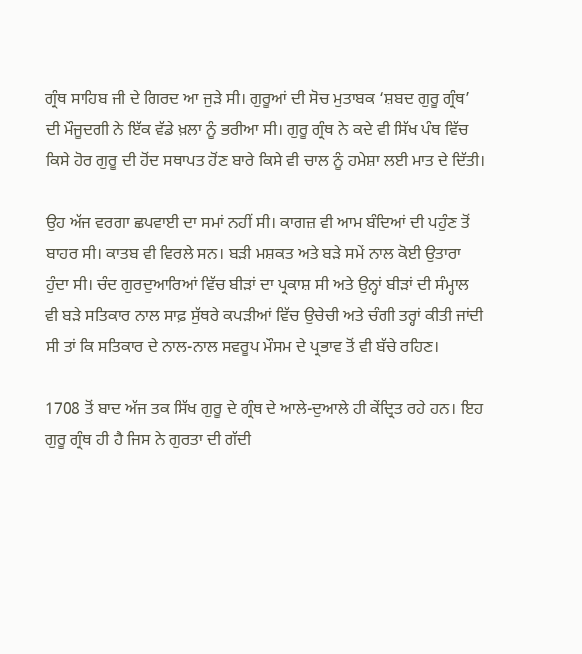ਗ੍ਰੰਥ ਸਾਹਿਬ ਜੀ ਦੇ ਗਿਰਦ ਆ ਜੁੜੇ ਸੀ। ਗੁਰੂਆਂ ਦੀ ਸੋਚ ਮੁਤਾਬਕ ‘ਸ਼ਬਦ ਗੁਰੂ ਗ੍ਰੰਥ’ ਦੀ ਮੌਜੂਦਗੀ ਨੇ ਇੱਕ ਵੱਡੇ ਖ਼ਲਾ ਨੂੰ ਭਰੀਆ ਸੀ। ਗੁਰੂ ਗ੍ਰੰਥ ਨੇ ਕਦੇ ਵੀ ਸਿੱਖ ਪੰਥ ਵਿੱਚ ਕਿਸੇ ਹੋਰ ਗੁਰੂ ਦੀ ਹੋਂਦ ਸਥਾਪਤ ਹੋਂਣ ਬਾਰੇ ਕਿਸੇ ਵੀ ਚਾਲ ਨੂੰ ਹਮੇਸ਼ਾ ਲਈ ਮਾਤ ਦੇ ਦਿੱਤੀ।

ਉਹ ਅੱਜ ਵਰਗਾ ਛਪਵਾਈ ਦਾ ਸਮਾਂ ਨਹੀਂ ਸੀ। ਕਾਗਜ਼ ਵੀ ਆਮ ਬੰਦਿਆਂ ਦੀ ਪਹੁੰਣ ਤੋਂ ਬਾਹਰ ਸੀ। ਕਾਤਬ ਵੀ ਵਿਰਲੇ ਸਨ। ਬੜੀ ਮਸ਼ਕਤ ਅਤੇ ਬੜੇ ਸਮੇਂ ਨਾਲ ਕੋਈ ਉਤਾਰਾ ਹੁੰਦਾ ਸੀ। ਚੰਦ ਗੁਰਦੁਆਰਿਆਂ ਵਿੱਚ ਬੀੜਾਂ ਦਾ ਪ੍ਰਕਾਸ਼ ਸੀ ਅਤੇ ਉਨ੍ਹਾਂ ਬੀੜਾਂ ਦੀ ਸੰਮ੍ਹਾਲ ਵੀ ਬੜੇ ਸਤਿਕਾਰ ਨਾਲ ਸਾਫ਼ ਸੁੱਥਰੇ ਕਪੜੀਆਂ ਵਿੱਚ ਉਚੇਚੀ ਅਤੇ ਚੰਗੀ ਤਰ੍ਹਾਂ ਕੀਤੀ ਜਾਂਦੀ ਸੀ ਤਾਂ ਕਿ ਸਤਿਕਾਰ ਦੇ ਨਾਲ-ਨਾਲ ਸਵਰੂਪ ਮੌਸਮ ਦੇ ਪ੍ਰਭਾਵ ਤੋਂ ਵੀ ਬੱਚੇ ਰਹਿਣ।

1708 ਤੋਂ ਬਾਦ ਅੱਜ ਤਕ ਸਿੱਖ ਗੁਰੂ ਦੇ ਗ੍ਰੰਥ ਦੇ ਆਲੇ-ਦੁਆਲੇ ਹੀ ਕੇਂਦ੍ਰਿਤ ਰਹੇ ਹਨ। ਇਹ ਗੁਰੂ ਗ੍ਰੰਥ ਹੀ ਹੈ ਜਿਸ ਨੇ ਗੁਰਤਾ ਦੀ ਗੱਦੀ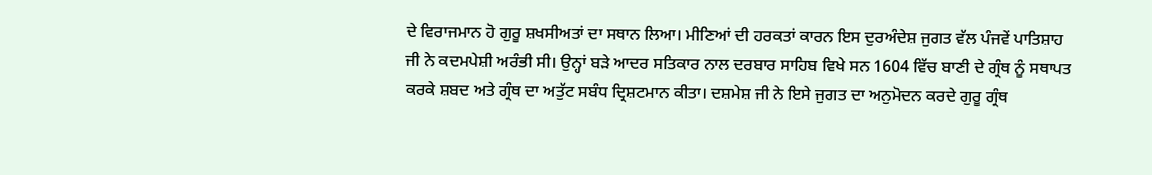ਦੇ ਵਿਰਾਜਮਾਨ ਹੋ ਗੁਰੂ ਸ਼ਖਸੀਅਤਾਂ ਦਾ ਸਥਾਨ ਲਿਆ। ਮੀਣਿਆਂ ਦੀ ਹਰਕਤਾਂ ਕਾਰਨ ਇਸ ਦੁਰਅੰਦੇਸ਼ ਜੁਗਤ ਵੱਲ ਪੰਜਵੇਂ ਪਾਤਿਸ਼ਾਹ ਜੀ ਨੇ ਕਦਮਪੇਸ਼ੀ ਅਰੰਭੀ ਸੀ। ਉਨ੍ਹਾਂ ਬੜੇ ਆਦਰ ਸਤਿਕਾਰ ਨਾਲ ਦਰਬਾਰ ਸਾਹਿਬ ਵਿਖੇ ਸਨ 1604 ਵਿੱਚ ਬਾਣੀ ਦੇ ਗ੍ਰੰਥ ਨੂੰ ਸਥਾਪਤ ਕਰਕੇ ਸ਼ਬਦ ਅਤੇ ਗ੍ਰੰਥ ਦਾ ਅਤੁੱਟ ਸਬੰਧ ਦ੍ਰਿਸ਼ਟਮਾਨ ਕੀਤਾ। ਦਸ਼ਮੇਸ਼ ਜੀ ਨੇ ਇਸੇ ਜੁਗਤ ਦਾ ਅਨੁਮੋਦਨ ਕਰਦੇ ਗੁਰੂ ਗ੍ਰੰਥ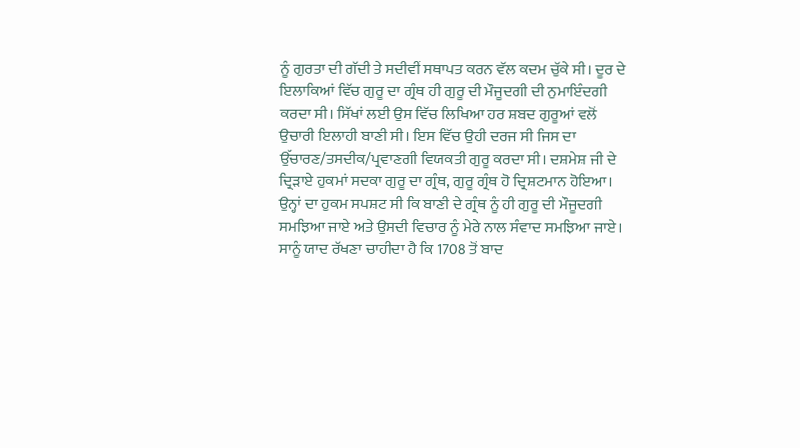ਨੂੰ ਗੁਰਤਾ ਦੀ ਗੱਦੀ ਤੇ ਸਦੀਵੀਂ ਸਥਾਪਤ ਕਰਨ ਵੱਲ ਕਦਮ ਚੁੱਕੇ ਸੀ। ਦੂਰ ਦੇ ਇਲਾਕਿਆਂ ਵਿੱਚ ਗੁਰੂ ਦਾ ਗ੍ਰੰਥ ਹੀ ਗੁਰੂ ਦੀ ਮੌਜੂਦਗੀ ਦੀ ਨੁਮਾਇੰਦਗੀ ਕਰਦਾ ਸੀ। ਸਿੱਖਾਂ ਲਈ ਉਸ ਵਿੱਚ ਲਿਖਿਆ ਹਰ ਸ਼ਬਦ ਗੁਰੂਆਂ ਵਲੋਂ ਉਚਾਰੀ ਇਲਾਹੀ ਬਾਣੀ ਸੀ। ਇਸ ਵਿੱਚ ਉਹੀ ਦਰਜ ਸੀ ਜਿਸ ਦਾ ਉੱਚਾਰਣ/ਤਸਦੀਕ/ਪ੍ਰਵਾਣਗੀ ਵਿਯਕਤੀ ਗੁਰੂ ਕਰਦਾ ਸੀ। ਦਸ਼ਮੇਸ਼ ਜੀ ਦੇ ਦ੍ਰਿੜਾਏ ਹੁਕਮਾਂ ਸਦਕਾ ਗੁਰੂ ਦਾ ਗ੍ਰੰਥ, ਗੁਰੂ ਗ੍ਰੰਥ ਹੋ ਦ੍ਰਿਸ਼ਟਮਾਨ ਹੋਇਆ। ਉਨ੍ਹਾਂ ਦਾ ਹੁਕਮ ਸਪਸ਼ਟ ਸੀ ਕਿ ਬਾਣੀ ਦੇ ਗ੍ਰੰਥ ਨੂੰ ਹੀ ਗੁਰੂ ਦੀ ਮੌਜੂਦਗੀ ਸਮਝਿਆ ਜਾਏ ਅਤੇ ਉਸਦੀ ਵਿਚਾਰ ਨੂੰ ਮੇਰੇ ਨਾਲ ਸੰਵਾਦ ਸਮਝਿਆ ਜਾਏ। ਸਾਨੂੰ ਯਾਦ ਰੱਖਣਾ ਚਾਹੀਦਾ ਹੈ ਕਿ 1708 ਤੋਂ ਬਾਦ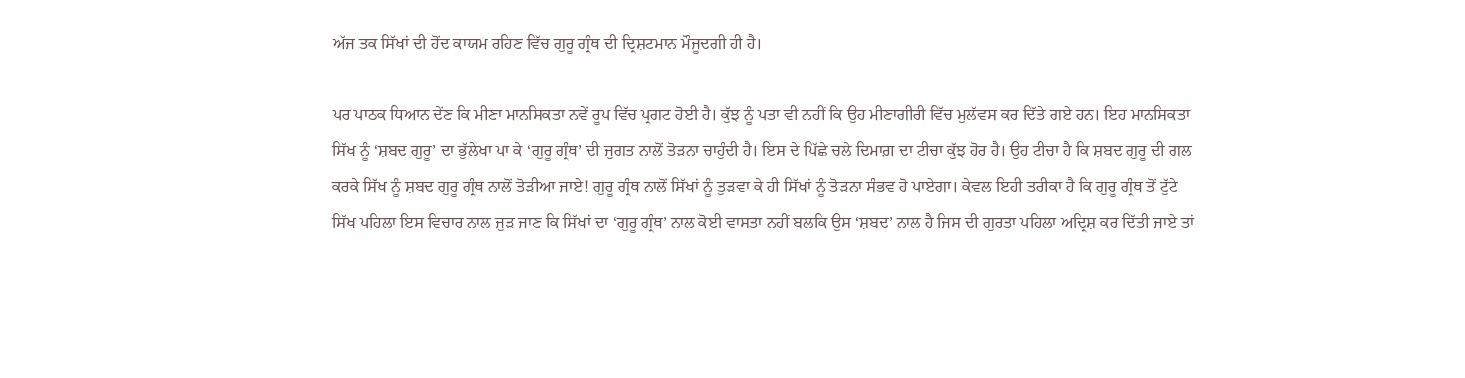ਅੱਜ ਤਕ ਸਿੱਖਾਂ ਦੀ ਹੋਂਦ ਕਾਯਮ ਰਹਿਣ ਵਿੱਚ ਗੁਰੂ ਗ੍ਰੰਥ ਦੀ ਦ੍ਰਿਸ਼ਟਮਾਨ ਮੌਜੂਦਗੀ ਹੀ ਹੈ।

ਪਰ ਪਾਠਕ ਧਿਆਨ ਦੇਂਣ ਕਿ ਮੀਣਾ ਮਾਨਸਿਕਤਾ ਨਵੇਂ ਰੂਪ ਵਿੱਚ ਪ੍ਰਗਟ ਹੋਈ ਹੈ। ਕੁੱਝ ਨੂੰ ਪਤਾ ਵੀ ਨਹੀਂ ਕਿ ਉਹ ਮੀਣਾਗੀਰੀ ਵਿੱਚ ਮੁਲੱਵਸ ਕਰ ਦਿੱਤੇ ਗਏ ਹਨ। ਇਹ ਮਾਨਸਿਕਤਾ ਸਿੱਖ ਨੂੰ ‘ਸ਼ਬਦ ਗੁਰੂ’ ਦਾ ਭੁੱਲੇਖਾ ਪਾ ਕੇ ‘ਗੁਰੂ ਗ੍ਰੰਥ’ ਦੀ ਜੁਗਤ ਨਾਲੋਂ ਤੋੜਨਾ ਚਾਹੁੰਦੀ ਹੈ। ਇਸ ਦੇ ਪਿੱਛੇ ਚਲੇ ਦਿਮਾਗ਼ ਦਾ ਟੀਚਾ ਕੁੱਝ ਹੋਰ ਹੈ। ਉਹ ਟੀਚਾ ਹੈ ਕਿ ਸ਼ਬਦ ਗੁਰੂ ਦੀ ਗਲ ਕਰਕੇ ਸਿੱਖ ਨੂੰ ਸ਼ਬਦ ਗੁਰੂ ਗ੍ਰੰਥ ਨਾਲੋਂ ਤੋੜੀਆ ਜਾਏ! ਗੁਰੂ ਗ੍ਰੰਥ ਨਾਲੋਂ ਸਿੱਖਾਂ ਨੂੰ ਤੁੜਵਾ ਕੇ ਹੀ ਸਿੱਖਾਂ ਨੂੰ ਤੋੜਨਾ ਸੰਭਵ ਹੋ ਪਾਏਗਾ। ਕੇਵਲ ਇਹੀ ਤਰੀਕਾ ਹੈ ਕਿ ਗੁਰੂ ਗ੍ਰੰਥ ਤੋਂ ਟੁੱਟੇ ਸਿੱਖ ਪਹਿਲਾ ਇਸ ਵਿਚਾਰ ਨਾਲ ਜੁੜ ਜਾਣ ਕਿ ਸਿੱਖਾਂ ਦਾ ‘ਗੁਰੂ ਗ੍ਰੰਥ’ ਨਾਲ ਕੋਈ ਵਾਸਤਾ ਨਹੀਂ ਬਲਕਿ ਉਸ ‘ਸ਼ਬਦ’ ਨਾਲ ਹੈ ਜਿਸ ਦੀ ਗੁਰਤਾ ਪਹਿਲਾ ਅਦ੍ਰਿਸ਼ ਕਰ ਦਿੱਤੀ ਜਾਏ ਤਾਂ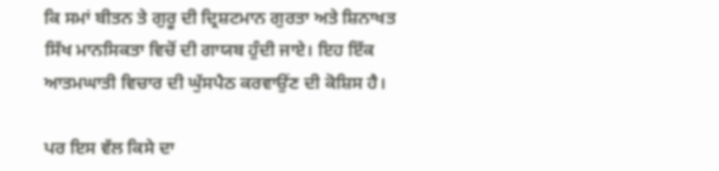ਕਿ ਸਮਾਂ ਬੀਤਨ ਤੇ ਗੁਰੂ ਦੀ ਦ੍ਰਿਸ਼ਟਮਾਨ ਗੁਰਤਾ ਅਤੇ ਸ਼ਿਨਾਖਤ ਸਿੱਖ ਮਾਨਸਿਕਤਾ ਵਿਚੋਂ ਦੀ ਗਾਯਬ ਹੁੰਦੀ ਜਾਏ। ਇਹ ਇੱਕ ਆਤਮਘਾਤੀ ਵਿਚਾਰ ਦੀ ਘੁੱਸਪੈਠ ਕਰਵਾਉਂਣ ਦੀ ਕੋਸ਼ਿਸ ਹੈ।

ਪਰ ਇਸ ਵੱਲ ਕਿਸੇ ਦਾ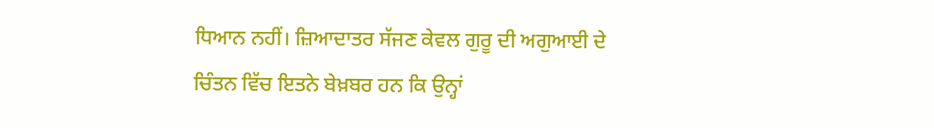ਧਿਆਨ ਨਹੀਂ। ਜ਼ਿਆਦਾਤਰ ਸੱਜਣ ਕੇਵਲ ਗੁਰੂ ਦੀ ਅਗੁਆਈ ਦੇ ਚਿੰਤਨ ਵਿੱਚ ਇਤਨੇ ਬੇਖ਼ਬਰ ਹਨ ਕਿ ਉਨ੍ਹਾਂ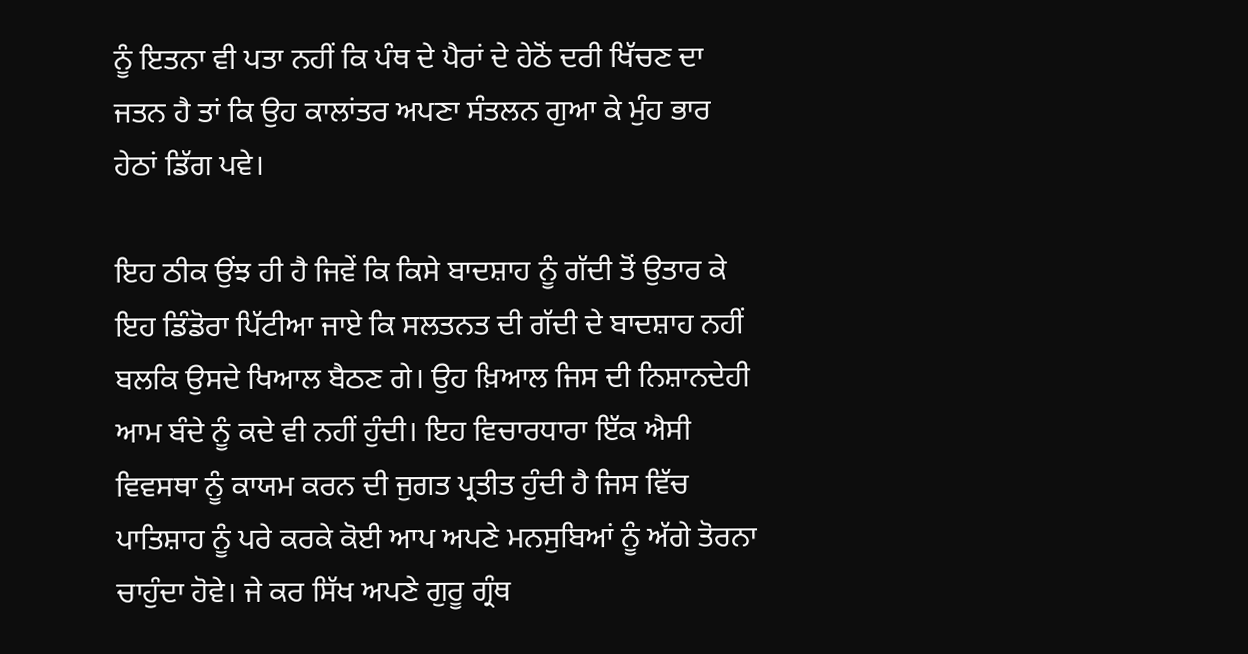ਨੂੰ ਇਤਨਾ ਵੀ ਪਤਾ ਨਹੀਂ ਕਿ ਪੰਥ ਦੇ ਪੈਰਾਂ ਦੇ ਹੇਠੋਂ ਦਰੀ ਖਿੱਚਣ ਦਾ ਜਤਨ ਹੈ ਤਾਂ ਕਿ ਉਹ ਕਾਲਾਂਤਰ ਅਪਣਾ ਸੰਤਲਨ ਗੁਆ ਕੇ ਮੁੰਹ ਭਾਰ ਹੇਠਾਂ ਡਿੱਗ ਪਵੇ।

ਇਹ ਠੀਕ ਉਂਝ ਹੀ ਹੈ ਜਿਵੇਂ ਕਿ ਕਿਸੇ ਬਾਦਸ਼ਾਹ ਨੂੰ ਗੱਦੀ ਤੋਂ ਉਤਾਰ ਕੇ ਇਹ ਡਿੰਡੋਰਾ ਪਿੱਟੀਆ ਜਾਏ ਕਿ ਸਲਤਨਤ ਦੀ ਗੱਦੀ ਦੇ ਬਾਦਸ਼ਾਹ ਨਹੀਂ ਬਲਕਿ ਉਸਦੇ ਖਿਆਲ ਬੈਠਣ ਗੇ। ਉਹ ਖ਼ਿਆਲ ਜਿਸ ਦੀ ਨਿਸ਼ਾਨਦੇਹੀ ਆਮ ਬੰਦੇ ਨੂੰ ਕਦੇ ਵੀ ਨਹੀਂ ਹੁੰਦੀ। ਇਹ ਵਿਚਾਰਧਾਰਾ ਇੱਕ ਐਸੀ ਵਿਵਸਥਾ ਨੂੰ ਕਾਯਮ ਕਰਨ ਦੀ ਜੁਗਤ ਪ੍ਰਤੀਤ ਹੁੰਦੀ ਹੈ ਜਿਸ ਵਿੱਚ ਪਾਤਿਸ਼ਾਹ ਨੂੰ ਪਰੇ ਕਰਕੇ ਕੋਈ ਆਪ ਅਪਣੇ ਮਨਸੁਬਿਆਂ ਨੂੰ ਅੱਗੇ ਤੋਰਨਾ ਚਾਹੁੰਦਾ ਹੋਵੇ। ਜੇ ਕਰ ਸਿੱਖ ਅਪਣੇ ਗੁਰੂ ਗ੍ਰੰਥ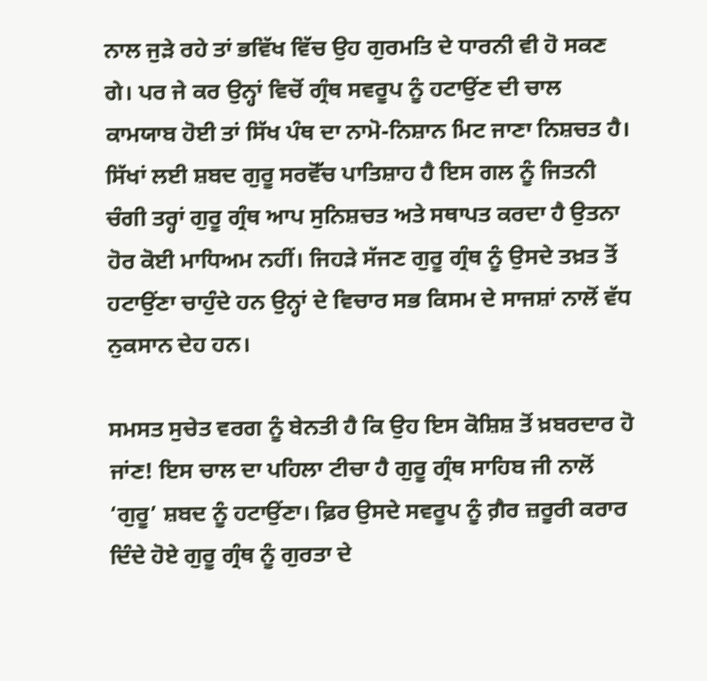ਨਾਲ ਜੁੜੇ ਰਹੇ ਤਾਂ ਭਵਿੱਖ ਵਿੱਚ ਉਹ ਗੁਰਮਤਿ ਦੇ ਧਾਰਨੀ ਵੀ ਹੋ ਸਕਣ ਗੇ। ਪਰ ਜੇ ਕਰ ਉਨ੍ਹਾਂ ਵਿਚੋਂ ਗ੍ਰੰਥ ਸਵਰੂਪ ਨੂੰ ਹਟਾਉਂਣ ਦੀ ਚਾਲ ਕਾਮਯਾਬ ਹੋਈ ਤਾਂ ਸਿੱਖ ਪੰਥ ਦਾ ਨਾਮੋ-ਨਿਸ਼ਾਨ ਮਿਟ ਜਾਣਾ ਨਿਸ਼ਚਤ ਹੈ। ਸਿੱਖਾਂ ਲਈ ਸ਼ਬਦ ਗੁਰੂ ਸਰਵੋੱਚ ਪਾਤਿਸ਼ਾਹ ਹੈ ਇਸ ਗਲ ਨੂੰ ਜਿਤਨੀ ਚੰਗੀ ਤਰ੍ਹਾਂ ਗੁਰੂ ਗ੍ਰੰਥ ਆਪ ਸੁਨਿਸ਼ਚਤ ਅਤੇ ਸਥਾਪਤ ਕਰਦਾ ਹੈ ਉਤਨਾ ਹੋਰ ਕੋਈ ਮਾਧਿਅਮ ਨਹੀਂ। ਜਿਹੜੇ ਸੱਜਣ ਗੁਰੂ ਗ੍ਰੰਥ ਨੂੰ ਉਸਦੇ ਤਖ਼ਤ ਤੋਂ ਹਟਾਉਂਣਾ ਚਾਹੁੰਦੇ ਹਨ ਉਨ੍ਹਾਂ ਦੇ ਵਿਚਾਰ ਸਭ ਕਿਸਮ ਦੇ ਸਾਜਸ਼ਾਂ ਨਾਲੋਂ ਵੱਧ ਨੁਕਸਾਨ ਦੇਹ ਹਨ।

ਸਮਸਤ ਸੁਚੇਤ ਵਰਗ ਨੂੰ ਬੇਨਤੀ ਹੈ ਕਿ ਉਹ ਇਸ ਕੋਸ਼ਿਸ਼ ਤੋਂ ਖ਼ਬਰਦਾਰ ਹੋ ਜਾਂਣ! ਇਸ ਚਾਲ ਦਾ ਪਹਿਲਾ ਟੀਚਾ ਹੈ ਗੁਰੂ ਗ੍ਰੰਥ ਸਾਹਿਬ ਜੀ ਨਾਲੋਂ ‘ਗੁਰੂ’ ਸ਼ਬਦ ਨੂੰ ਹਟਾਉਂਣਾ। ਫ਼ਿਰ ਉਸਦੇ ਸਵਰੂਪ ਨੂੰ ਗ਼ੈਰ ਜ਼ਰੂਰੀ ਕਰਾਰ ਦਿੰਦੇ ਹੋਏ ਗੁਰੂ ਗ੍ਰੰਥ ਨੂੰ ਗੁਰਤਾ ਦੇ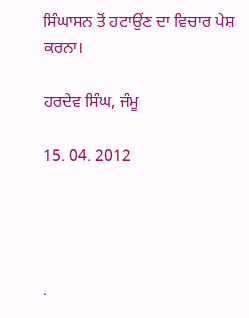ਸਿੰਘਾਸਨ ਤੋਂ ਹਟਾਉਂਣ ਦਾ ਵਿਚਾਰ ਪੇਸ਼ ਕਰਨਾ।

ਹਰਦੇਵ ਸਿੰਘ, ਜੰਮੂ

15. 04. 2012




.